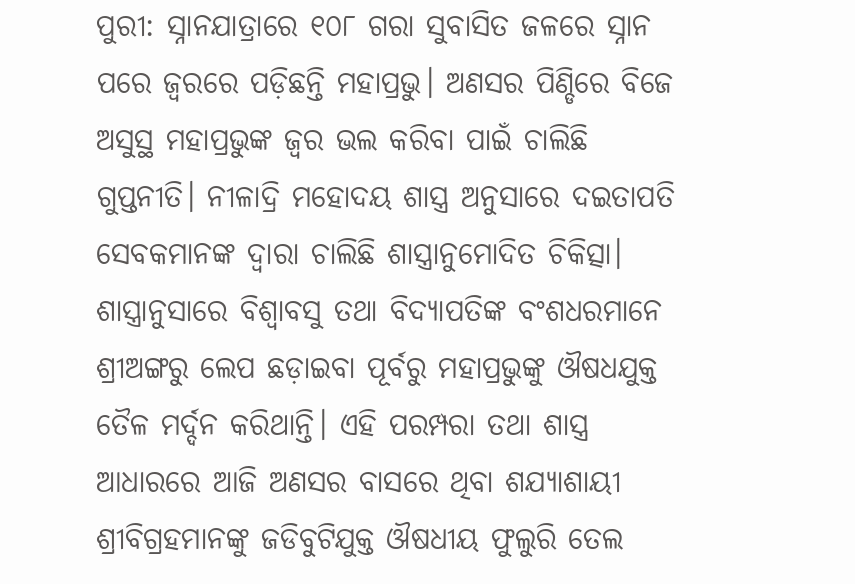ପୁରୀ: ସ୍ନାନଯାତ୍ରାରେ ୧୦୮ ଗରା ସୁବାସିତ ଜଳରେ ସ୍ନାନ ପରେ ଜ୍ୱରରେ ପଡ଼ିଛନ୍ତି ମହାପ୍ରଭୁ। ଅଣସର ପିଣ୍ଡିରେ ବିଜେ ଅସୁସ୍ଥ ମହାପ୍ରଭୁଙ୍କ ଜ୍ବର ଭଲ କରିବା ପାଇଁ ଚାଲିଛି ଗୁପ୍ତନୀତି। ନୀଳାଦ୍ରି ମହୋଦୟ ଶାସ୍ତ୍ର ଅନୁସାରେ ଦଇତାପତି ସେବକମାନଙ୍କ ଦ୍ବାରା ଚାଲିଛି ଶାସ୍ତ୍ରାନୁମୋଦିତ ଚିକିତ୍ସା। ଶାସ୍ତ୍ରାନୁସାରେ ବିଶ୍ୱାବସୁ ତଥା ବିଦ୍ୟାପତିଙ୍କ ବଂଶଧରମାନେ ଶ୍ରୀଅଙ୍ଗରୁ ଲେପ ଛଡ଼ାଇବା ପୂର୍ବରୁ ମହାପ୍ରଭୁଙ୍କୁ ଔଷଧଯୁକ୍ତ ତୈଳ ମର୍ଦ୍ଦନ କରିଥାନ୍ତି। ଏହି ପରମ୍ପରା ତଥା ଶାସ୍ତ୍ର ଆଧାରରେ ଆଜି ଅଣସର ବାସରେ ଥିବା ଶଯ୍ୟାଶାୟୀ ଶ୍ରୀବିଗ୍ରହମାନଙ୍କୁ ଜଡିବୁଟିଯୁକ୍ତ ଔଷଧୀୟ ଫୁଲୁରି ତେଲ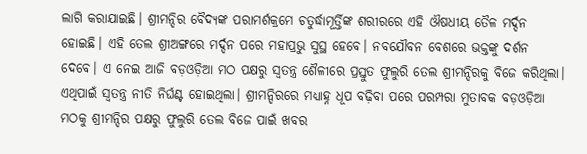ଲାଗି କରାଯାଇଛି। ଶ୍ରୀମନ୍ଦିର ବୈଦ୍ୟଙ୍କ ପରାମର୍ଶକ୍ରମେ ଚତୁର୍ଦ୍ଧାମୂର୍ତ୍ତିଙ୍କ ଶରୀରରେ ଏହି ଔଷଧୀୟ ତୈଳ ମର୍ଦ୍ଦନ ହୋଇଛି। ଏହି ତେଲ ଶ୍ରୀଅଙ୍ଗରେ ମର୍ଦ୍ଦନ ପରେ ମହାପ୍ରଭୁ ସୁସ୍ଥ ହେବେ। ନବଯୌବନ ବେଶରେ ଭକ୍ତଙ୍କୁ ଦର୍ଶନ ଦେବେ। ଏ ନେଇ ଆଜି ବଡ଼ଓଡ଼ିଆ ମଠ ପକ୍ଷରୁ ସ୍ୱତନ୍ତ୍ର ଶୈଳୀରେ ପ୍ରସ୍ତୁତ ଫୁଲୁରି ତେଲ ଶ୍ରୀମନ୍ଦିରକୁ ବିଜେ କରିଥିଲା। ଏଥିପାଇଁ ସ୍ୱତନ୍ତ୍ର ନୀତି ନିର୍ଘଣ୍ଟ ହୋଇଥିଲା। ଶ୍ରୀମନ୍ଦିରରେ ମଧ୍ୟାହ୍ନ ଧୂପ ବଢ଼ିବା ପରେ ପରମ୍ପରା ମୁତାବକ ବଡ଼ଓଡ଼ିଆ ମଠକୁ ଶ୍ରୀମନ୍ଦିର ପକ୍ଷରୁ ଫୁଲୁରି ତେଲ ବିଜେ ପାଇଁ ଖବର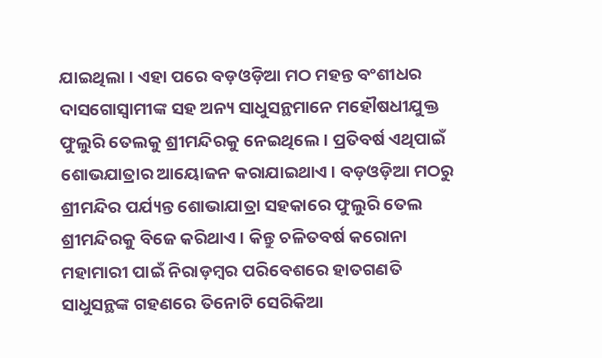ଯାଇଥିଲା। ଏହା ପରେ ବଡ଼ଓଡ଼ିଆ ମଠ ମହନ୍ତ ବଂଶୀଧର ଦାସଗୋସ୍ବାମୀଙ୍କ ସହ ଅନ୍ୟ ସାଧୁସନ୍ଥମାନେ ମହୌଷଧୀଯୁକ୍ତ ଫୁଲୁରି ତେଲକୁ ଶ୍ରୀମନ୍ଦିରକୁ ନେଇଥିଲେ। ପ୍ରତିବର୍ଷ ଏଥିପାଇଁ ଶୋଭଯାତ୍ରାର ଆୟୋଜନ କରାଯାଇଥାଏ। ବଡ଼ଓଡ଼ିଆ ମଠରୁ ଶ୍ରୀମନ୍ଦିର ପର୍ଯ୍ୟନ୍ତ ଶୋଭାଯାତ୍ରା ସହକାରେ ଫୁଲୁରି ତେଲ ଶ୍ରୀମନ୍ଦିରକୁ ବିଜେ କରିଥାଏ। କିନ୍ତୁ ଚଳିତବର୍ଷ କରୋନା ମହାମାରୀ ପାଇଁ ନିରାଡ଼ମ୍ବର ପରିବେଶରେ ହାତଗଣତି ସାଧୁସନ୍ଥଙ୍କ ଗହଣରେ ତିନୋଟି ସେରିକିଆ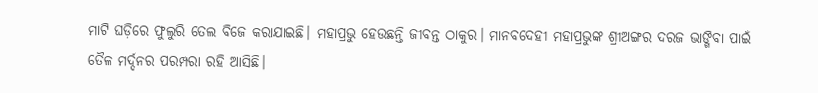ମାଟି ଘଡ଼ିରେ ଫୁଲୁରି ତେଲ ବିଜେ କରାଯାଇଛି। ମହାପ୍ରଭୁ ହେଉଛନ୍ତି ଜୀବନ୍ତ ଠାକୁର। ମାନବଦେହୀ ମହାପ୍ରଭୁଙ୍କ ଶ୍ରୀଅଙ୍ଗର ଦରଜ ଭାଙ୍ଗିବା ପାଇଁ ତୈଳ ମର୍ଦ୍ଦନର ପରମ୍ପରା ରହି ଆସିଛି।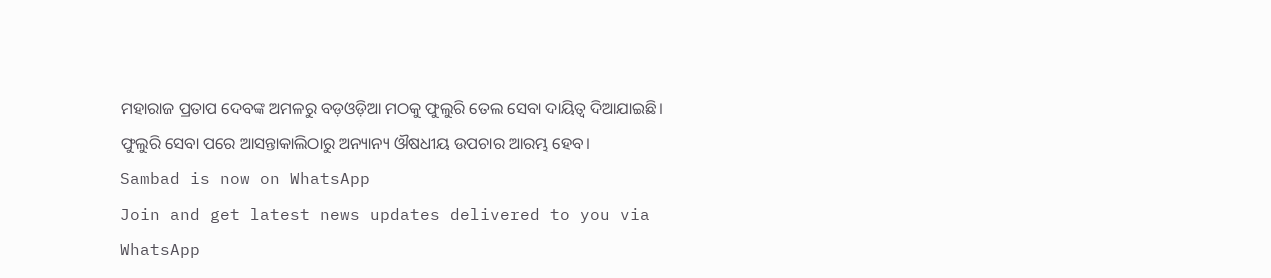ମହାରାଜ ପ୍ରତାପ ଦେବଙ୍କ ଅମଳରୁ ବଡ଼ଓଡ଼ିଆ ମଠକୁ ଫୁଲୁରି ତେଲ ସେବା ଦାୟିତ୍ୱ ଦିଆଯାଇଛି। ଫୁଲୁରି ସେବା ପରେ ଆସନ୍ତାକାଲିଠାରୁ ଅନ୍ୟାନ୍ୟ ଔଷଧୀୟ ଉପଚାର ଆରମ୍ଭ ହେବ।
Sambad is now on WhatsApp
Join and get latest news updates delivered to you via WhatsApp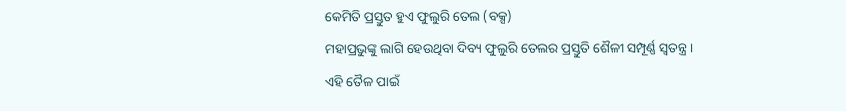କେମିତି ପ୍ରସ୍ତୁତ ହୁଏ ଫୁଲୁରି ତେଲ (ବକ୍ସ)
ମହାପ୍ରଭୁଙ୍କୁ ଲାଗି ହେଉଥିବା ଦିବ୍ୟ ଫୁଲୁରି ତେଲର ପ୍ରସ୍ତୁତି ଶୈଳୀ ସମ୍ପୂର୍ଣ୍ଣ ସ୍ବତନ୍ତ୍ର। ଏହି ତୈଳ ପାଇଁ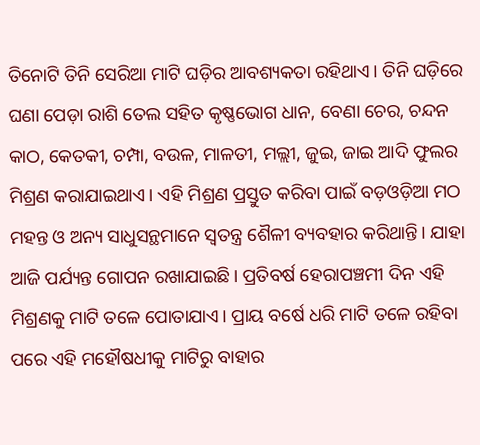ତିନୋଟି ତିନି ସେରିଆ ମାଟି ଘଡ଼ିର ଆବଶ୍ୟକତା ରହିଥାଏ। ତିନି ଘଡ଼ିରେ ଘଣା ପେଡ଼ା ରାଶି ତେଲ ସହିତ କୃଷ୍ଣଭୋଗ ଧାନ, ବେଣା ଚେର, ଚନ୍ଦନ କାଠ, କେତକୀ, ଚମ୍ପା, ବଉଳ, ମାଳତୀ, ମଲ୍ଲୀ, ଜୁଇ, ଜାଇ ଆଦି ଫୁଲର ମିଶ୍ରଣ କରାଯାଇଥାଏ। ଏହି ମିଶ୍ରଣ ପ୍ରସ୍ତୁତ କରିବା ପାଇଁ ବଡ଼ଓଡ଼ିଆ ମଠ ମହନ୍ତ ଓ ଅନ୍ୟ ସାଧୁସନ୍ଥମାନେ ସ୍ବତନ୍ତ୍ର ଶୈଳୀ ବ୍ୟବହାର କରିଥାନ୍ତି। ଯାହା ଆଜି ପର୍ଯ୍ୟନ୍ତ ଗୋପନ ରଖାଯାଇଛି। ପ୍ରତିବର୍ଷ ହେରାପଞ୍ଚମୀ ଦିନ ଏହି ମିଶ୍ରଣକୁ ମାଟି ତଳେ ପୋତାଯାଏ। ପ୍ରାୟ ବର୍ଷେ ଧରି ମାଟି ତଳେ ରହିବା ପରେ ଏହି ମହୌଷଧୀକୁ ମାଟିରୁ ବାହାର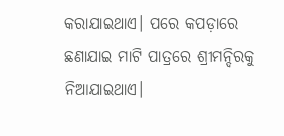କରାଯାଇଥାଏ। ପରେ କପଡ଼ାରେ ଛଣାଯାଇ ମାଟି ପାତ୍ରରେ ଶ୍ରୀମନ୍ଦିରକୁ ନିଆଯାଇଥାଏ।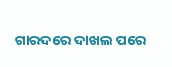ଗାରଦରେ ଦାଖଲ ପରେ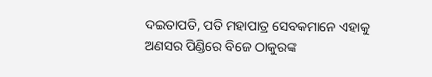ଦଇତାପତି, ପତି ମହାପାତ୍ର ସେବକମାନେ ଏହାକୁ ଅଣସର ପିଣ୍ଡିରେ ବିଜେ ଠାକୁରଙ୍କ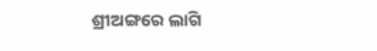ଶ୍ରୀଅଙ୍ଗରେ ଲାଗି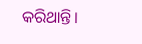କରିଥାନ୍ତି।